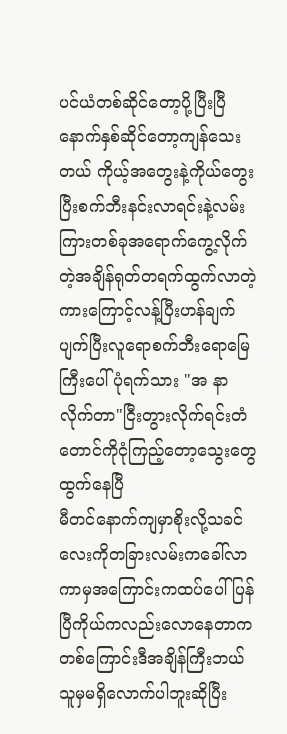ပင်ယံတစ်ဆိုင်တော့ပို့ပြီးပြီနောက်နှစ်ဆိုင်တော့ကျန်သေးတယ် ကိုယ့်အတွေးနဲ့ကိုယ်တွေးပြီးစက်ဘီးနင်းလာရင်းနဲ့လမ်းကြားတစ်ခုအရောက်ကွေ့လိုက်တဲ့အချိန်ရုတ်တရက်ထွက်လာတဲ့ကားကြောင့်လန့်ပြီးဟန်ချက်ပျက်ပြီးလူရောစက်ဘီးရောမြေကြီးပေါ်ပုံရက်သား "အ နာလိုက်တာ"ငြီးတွားလိုက်ရင်းတံတောင်ကိုငုံကြည့်တော့သွေးတွေထွက်နေပြီ
မီတင်နောက်ကျမှာစိုးလို့သခင်လေးကိုတခြားလမ်းကခေါ်လာကာမှအကြောင်းကထပ်ပေါ်ပြန်ပြီကိုယ်ကလည်းလောနေတာကတစ်ကြောင်းဒီအချိန်ကြီးဘယ်သူမှမရှိလောက်ပါဘူးဆိုပြီး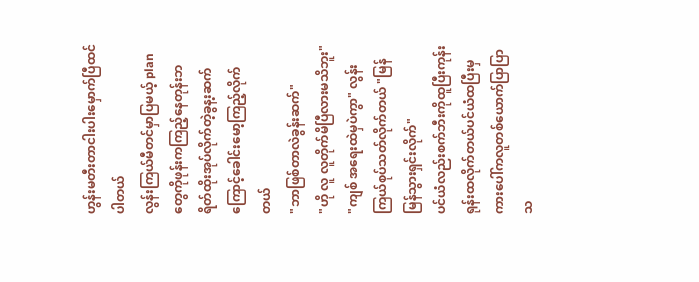ဟွန်းမတီးတာငါးပါးမှောက်ပြီထင်ပါတယ်
လွန်းကြယ်မီတင်မှာပြမယ့် planတွေကိုဖုန်းကကြည့်နေတုန်းဘရိတ်ထိုးအုပ်လိုက်တဲ့ခွန့းဆက်ကြောင့်ခေါင်းမော့ကြည့်လိုက်တယ်
"ဘာဖြစ်တာလဲခွန်းဆက်"
"ဟို လူ လူတိုက်မိပြီလားမသိဘူး"
"ကျစ် အရေးထဲမှပဲကွာ" လွန်းကြယ်စုပ်သတ်လိုက်တယ် "မြန်မြန်သွားရှင်းလိုက်"
ပင်ယံလည်းစက်ဘီးကိုထူပြီးကုန်းရုန်းထလိုက်တယ်ပင်ယံထပြီးမှကားပေါ်ကလူတစ်ယောက်ပြာပြာသ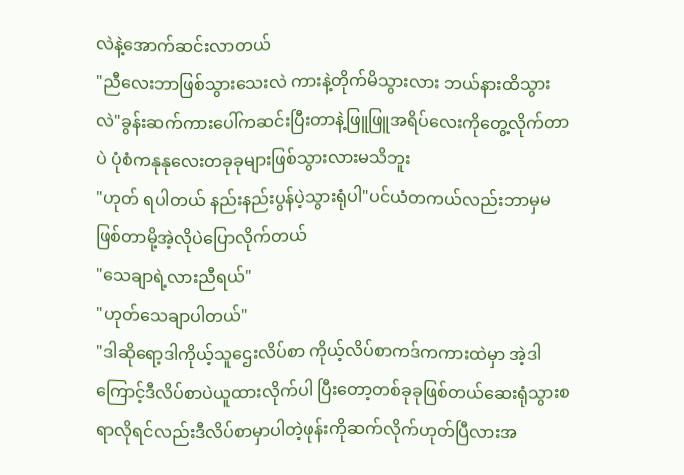လဲနဲ့အောက်ဆင်းလာတယ်
"ညီလေးဘာဖြစ်သွားသေးလဲ ကားနဲ့တိုက်မိသွားလား ဘယ်နားထိသွားလဲ"ခွန်းဆက်ကားပေါ်ကဆင်းပြီးတာနဲ့ဖြူဖြူအရိပ်လေးကိုတွေ့လိုက်တာပဲ ပုံစံကနုနုလေးတခုခုများဖြစ်သွားလားမသိဘူး
"ဟုတ် ရပါတယ် နည်းနည်းပွန်ပဲ့သွားရုံပါ"ပင်ယံတကယ်လည်းဘာမှမဖြစ်တာမို့အဲ့လိုပဲပြောလိုက်တယ်
"သေချာရဲ့လားညီရယ်"
"ဟုတ်သေချာပါတယ်"
"ဒါဆိုရော့ဒါကိုယ့်သူဌေးလိပ်စာ ကိုယ့်လိပ်စာကဒ်ကကားထဲမှာ အဲ့ဒါကြောင့်ဒီလိပ်စာပဲယူထားလိုက်ပါ ပြီးတော့တစ်ခုခုဖြစ်တယ်ဆေးရုံသွားစရာလိုရင်လည်းဒီလိပ်စာမှာပါတဲ့ဖုန်းကိုဆက်လိုက်ဟုတ်ပြီလားအ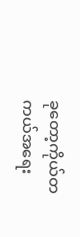ခုတော့ကိုယ်တကယ်အရေး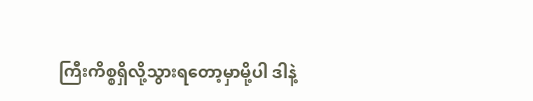ကြီးကိစ္စရှိလို့သွားရတော့မှာမို့ပါ ဒါနဲ့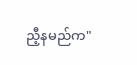ညီ့နမည်က"